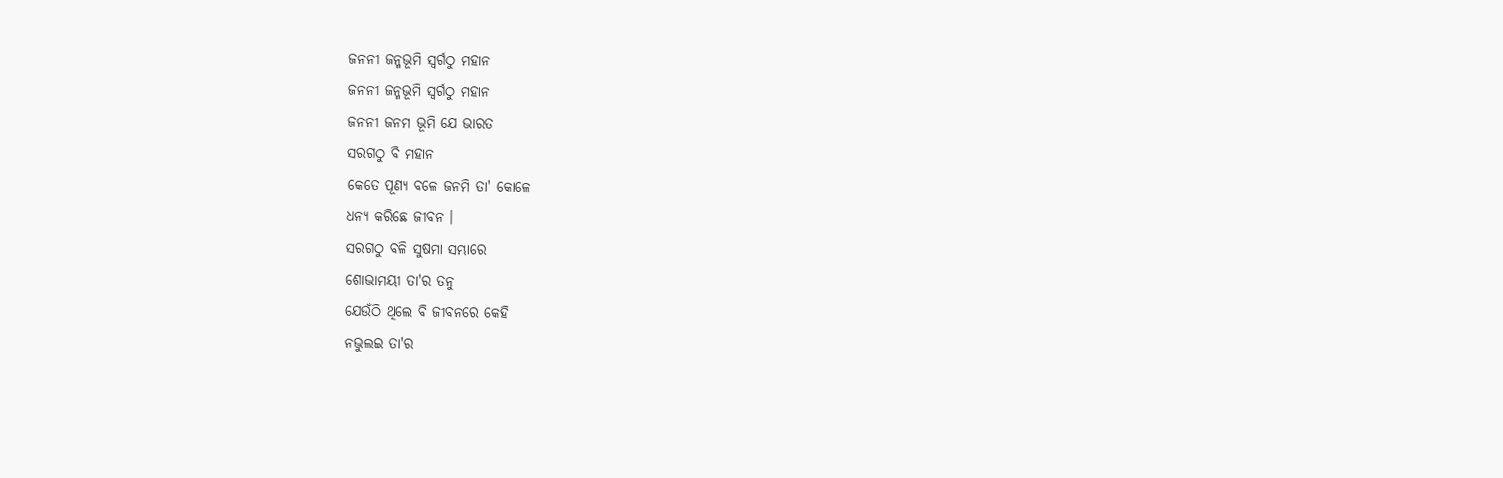ଜନନୀ ଜନ୍ମଭୂମି ସ୍ବର୍ଗଠୁ ମହାନ
ଜନନୀ ଜନ୍ମଭୂମି ସ୍ବର୍ଗଠୁ ମହାନ
ଜନନୀ ଜନମ ଭୂମି ଯେ ଭାରତ
ସରଗଠୁ ବି ମହାନ
କେତେ ପୂଣ୍ୟ ବଳେ ଜନମି ତା' କୋଳେ
ଧନ୍ୟ କରିଛେ ଜୀବନ ।
ସରଗଠୁ ବଳି ସୁଷମା ସମ୍ଭାରେ
ଶୋଭାମୟୀ ତା'ର ତନୁ
ଯେଉଁଠି ଥିଲେ ବି ଜୀବନରେ କେହି
ନଭୁଲଇ ତା'ର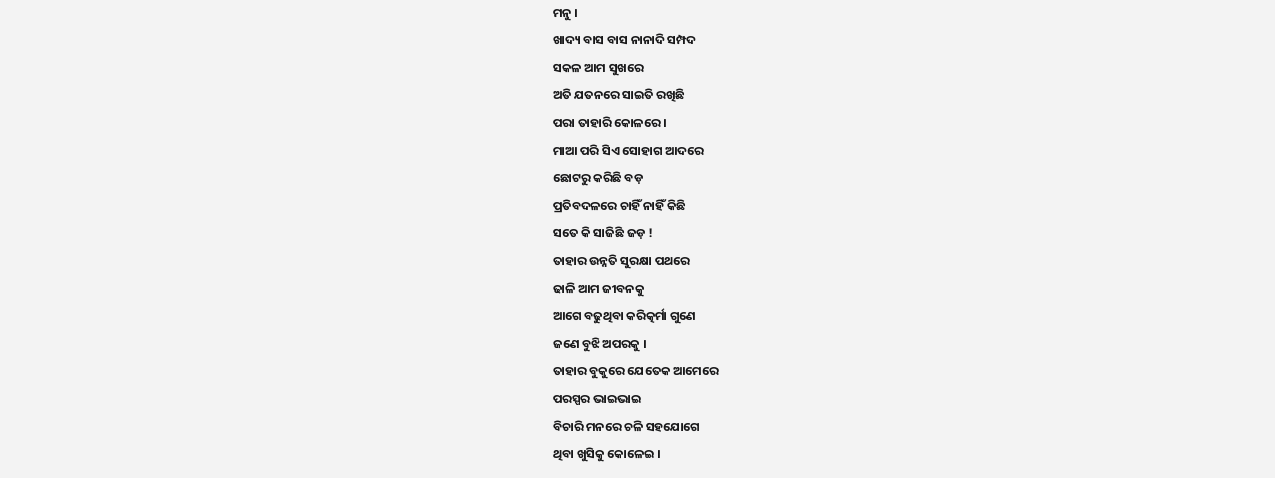ମନୁ ।
ଖାଦ୍ୟ ବାସ ବାସ ନାନାଦି ସମ୍ପଦ
ସକଳ ଆମ ସୁଖରେ
ଅତି ଯତନରେ ସାଇତି ରଖିଛି
ପରା ତାହାରି କୋଳରେ ।
ମାଆ ପରି ସିଏ ସୋହାଗ ଆଦରେ
ଛୋଟରୁ କରିଛି ବଡ଼
ପ୍ରତିବଦଳରେ ଚାହିଁ ନାହିଁ କିଛି
ସତେ କି ସାଜିଛି ଜଡ଼ !
ତାହାର ଉନ୍ନତି ସୁରକ୍ଷା ପଥରେ
ଢାଳି ଆମ ଜୀବନକୁ
ଆଗେ ବଢୁଥିବା କରିତ୍କର୍ମା ଗୁଣେ
ଜଣେ ବୁଝି ଅପରକୁ ।
ତାହାର ବୁକୁରେ ଯେତେକ ଆମେରେ
ପରସ୍ପର ଭାଇଭାଇ
ବିଚାରି ମନରେ ଚଳି ସହଯୋଗେ
ଥିବା ଖୁସିକୁ କୋଳେଇ ।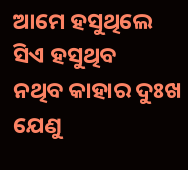ଆମେ ହସୁଥିଲେ ସିଏ ହସୁଥିବ
ନଥିବ କାହାର ଦୁଃଖ
ଯେଣୁ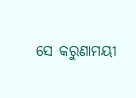ସେ କରୁଣାମୟୀ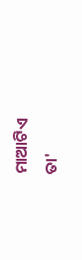ମାଆଟିଏ
ତା'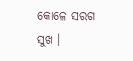କୋଳେ ସରଗ ସୁଖ ।